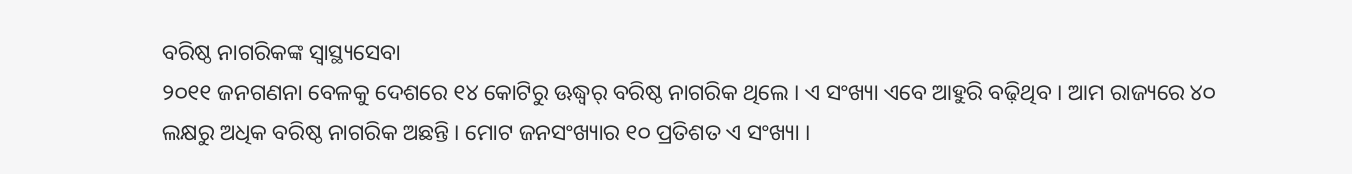ବରିଷ୍ଠ ନାଗରିକଙ୍କ ସ୍ୱାସ୍ଥ୍ୟସେବା
୨୦୧୧ ଜନଗଣନା ବେଳକୁ ଦେଶରେ ୧୪ କୋଟିରୁ ଊଦ୍ଧ୍ୱର୍ ବରିଷ୍ଠ ନାଗରିକ ଥିଲେ । ଏ ସଂଖ୍ୟା ଏବେ ଆହୁରି ବଢ଼ିଥିବ । ଆମ ରାଜ୍ୟରେ ୪୦ ଲକ୍ଷରୁ ଅଧିକ ବରିଷ୍ଠ ନାଗରିକ ଅଛନ୍ତି । ମୋଟ ଜନସଂଖ୍ୟାର ୧୦ ପ୍ରତିଶତ ଏ ସଂଖ୍ୟା ।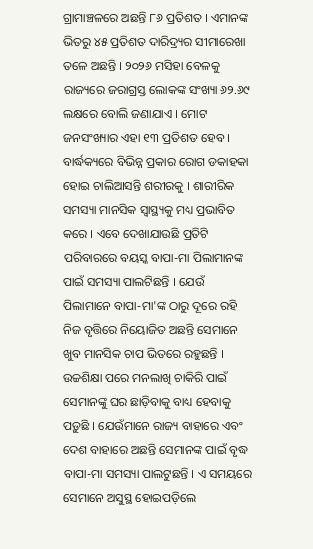ଗ୍ରାମାଞ୍ଚଳରେ ଅଛନ୍ତି ୮୬ ପ୍ରତିଶତ । ଏମାନଙ୍କ ଭିତରୁ ୪୫ ପ୍ରତିଶତ ଦାରିଦ୍ର୍ୟର ସୀମାରେଖା ତଳେ ଅଛନ୍ତି । ୨୦୨୬ ମସିହା ବେଳକୁ ରାଜ୍ୟରେ ଜରାଗ୍ରସ୍ତ ଲୋକଙ୍କ ସଂଖ୍ୟା ୬୨.୬୯ ଲକ୍ଷରେ ବୋଲି ଜଣାଯାଏ । ମୋଟ ଜନସଂଖ୍ୟାର ଏହା ୧୩ ପ୍ରତିଶତ ହେବ । ବାର୍ଦ୍ଧକ୍ୟରେ ବିଭିନ୍ନ ପ୍ରକାର ରୋଗ ଡକାହକା ହୋଇ ଚାଲିଆସନ୍ତି ଶରୀରକୁ । ଶାରୀରିକ ସମସ୍ୟା ମାନସିକ ସ୍ୱାସ୍ଥ୍ୟକୁ ମଧ୍ୟ ପ୍ରଭାବିତ କରେ । ଏବେ ଦେଖାଯାଉଛି ପ୍ରତିଟି ପରିବାରରେ ବୟସ୍କ ବାପା-ମା ପିଲାମାନଙ୍କ ପାଇଁ ସମସ୍ୟା ପାଲଟିଛନ୍ତି । ଯେଉଁ ପିଲାମାନେ ବାପା-ମା'ଙ୍କ ଠାରୁ ଦୂରେ ରହି ନିଜ ବୃତ୍ତିରେ ନିୟୋଜିତ ଅଛନ୍ତି ସେମାନେ ଖୁବ ମାନସିକ ଚାପ ଭିତରେ ରହୁଛନ୍ତି । ଉଚ୍ଚଶିକ୍ଷା ପରେ ମନଲାଖି ଚାକିରି ପାଇଁ ସେମାନଙ୍କୁ ଘର ଛାଡ଼ିବାକୁ ବାଧ୍ୟ ହେବାକୁ ପଡ଼ୁଛି । ଯେଉଁମାନେ ରାଜ୍ୟ ବାହାରେ ଏବଂ ଦେଶ ବାହାରେ ଅଛନ୍ତି ସେମାନଙ୍କ ପାଇଁ ବୃଦ୍ଧ ବାପା-ମା ସମସ୍ୟା ପାଲଟୁଛନ୍ତି । ଏ ସମୟରେ ସେମାନେ ଅସୁସ୍ଥ ହୋଇପଡ଼ିଲେ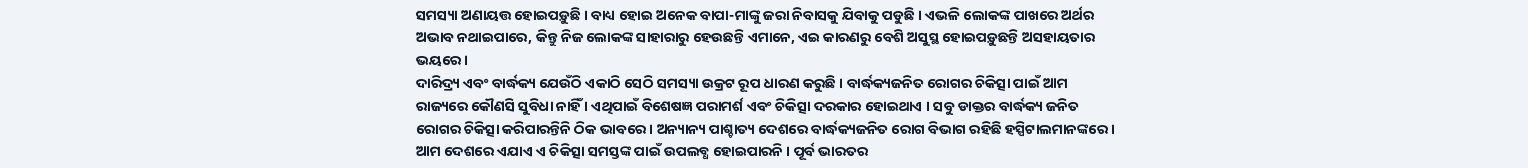ସମସ୍ୟା ଅଣାୟତ୍ତ ହୋଇପଡ଼ୁଛି । ବାଧ୍ୟ ହୋଇ ଅନେକ ବାପା-ମାଙ୍କୁ ଜରା ନିବାସକୁ ଯିବାକୁ ପଡୁଛି । ଏଭଳି ଲୋକଙ୍କ ପାଖରେ ଅର୍ଥର ଅଭାବ ନଥାଇପାରେ, କିନ୍ତୁ ନିଜ ଲୋକଙ୍କ ସାହାରାରୁ ହେଉଛନ୍ତି ଏମାନେ, ଏଇ କାରଣରୁ ବେଶି ଅସୁସ୍ଥ ହୋଇପଡ଼ୁଛନ୍ତି ଅସହାୟତାର ଭୟରେ ।
ଦାରିଦ୍ର୍ୟ ଏବଂ ବାର୍ଦ୍ଧକ୍ୟ ଯେଉଁଠି ଏକାଠି ସେଠି ସମସ୍ୟା ଉକ୍ରଟ ରୂପ ଧାରଣ କରୁଛି । ବାର୍ଦ୍ଧକ୍ୟଜନିତ ରୋଗର ଚିକିତ୍ସା ପାଇଁ ଆମ ରାଜ୍ୟରେ କୌଣସି ସୁବିଧା ନାହିଁ । ଏଥିପାଇଁ ବିଶେଷଜ୍ଞ ପରାମର୍ଶ ଏବଂ ଚିକିତ୍ସା ଦରକାର ହୋଇଥାଏ । ସବୁ ଡାକ୍ତର ବାର୍ଦ୍ଧକ୍ୟ ଜନିତ ରୋଗର ଚିକିତ୍ସା କରିପାରନ୍ତିନି ଠିକ ଭାବରେ । ଅନ୍ୟାନ୍ୟ ପାଶ୍ଚାତ୍ୟ ଦେଶରେ ବାର୍ଦ୍ଧକ୍ୟଜନିତ ରୋଗ ବିଭାଗ ରହିଛି ହସ୍ପିଟାଲମାନଙ୍କରେ । ଆମ ଦେଶରେ ଏଯାଏ ଏ ଚିକିତ୍ସା ସମସ୍ତଙ୍କ ପାଇଁ ଉପଲବ୍ଧ ହୋଇପାରନି । ପୂର୍ବ ଭାରତର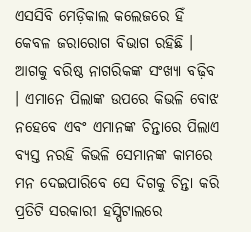ଏସସିବି ମେଡ଼ିକାଲ କଲେଜରେ ହିଁ କେବଳ ଜରାରୋଗ ବିଭାଗ ରହିଛି । ଆଗକୁ ବରିଷ୍ଠ ନାଗରିକଙ୍କ ସଂଖ୍ୟା ବଢ଼ିବ । ଏମାନେ ପିଲାଙ୍କ ଉପରେ କିଭଳି ବୋଝ ନହେବେ ଏବଂ ଏମାନଙ୍କ ଚିନ୍ତାରେ ପିଲାଏ ବ୍ୟସ୍ତ ନରହି କିଭଳି ସେମାନଙ୍କ କାମରେ ମନ ଦେଇପାରିବେ ସେ ଦିଗକୁ ଚିନ୍ତା କରି ପ୍ରତିଟି ସରକାରୀ ହସ୍ପିଟାଲରେ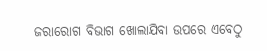ଜରାରୋଗ ବିଭାଗ ଖୋଲାଯିବା ଉପରେ ଏବେଠୁ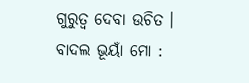ଗୁରୁତ୍ୱ ଦେବା ଉଚିତ ।
ବାଦଲ ଭୂୟାଁ ମୋ :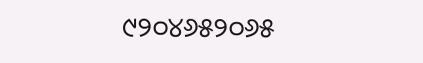୯୨୦୪୬୫୨୦୬୫